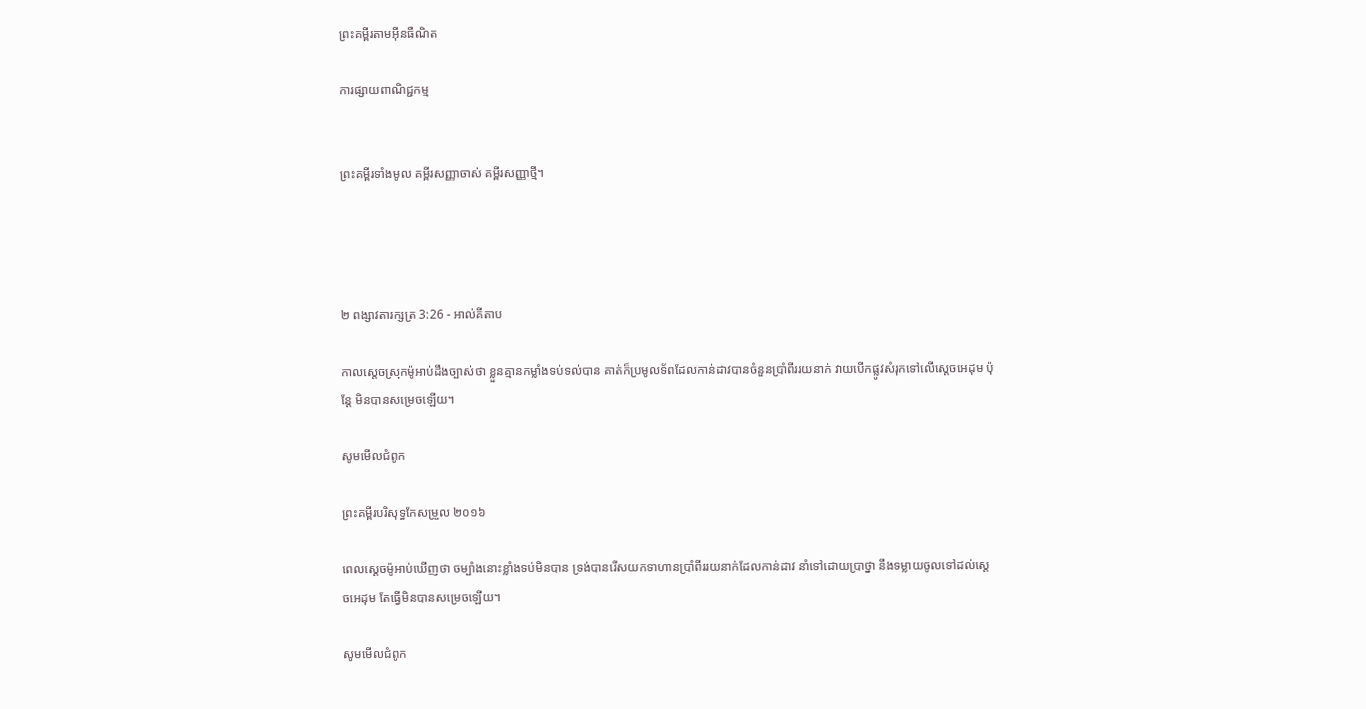ព្រះគម្ពីរតាមអ៊ីនធឺណិត

ការផ្សាយពាណិជ្ជកម្ម


ព្រះគម្ពីរទាំងមូល គម្ពីរសញ្ញាចាស់ គម្ពីរសញ្ញាថ្មី។




២ ពង្សាវ‌តារ‌ក្សត្រ 3:26 - អាល់គីតាប

កាលស្តេចស្រុកម៉ូអាប់ដឹងច្បាស់ថា ខ្លួនគ្មានកម្លាំងទប់‌ទល់បាន គាត់ក៏ប្រមូលទ័ពដែលកាន់ដាវបានចំនួនប្រាំពីររយនាក់ វាយបើកផ្លូវសំរុកទៅលើស្តេចអេដុម ប៉ុន្តែ មិនបានសម្រេចឡើយ។

សូមមើលជំពូក

ព្រះគម្ពីរបរិសុទ្ធកែសម្រួល ២០១៦

ពេលស្តេចម៉ូអាប់ឃើញថា ចម្បាំងនោះខ្លាំងទប់មិនបាន ទ្រង់បានរើសយកទាហានប្រាំពីររយនាក់ដែលកាន់ដាវ នាំទៅដោយប្រាថ្នា នឹងទម្លាយចូលទៅដល់ស្តេចអេដុម តែធ្វើមិនបានសម្រេចឡើយ។

សូមមើលជំពូក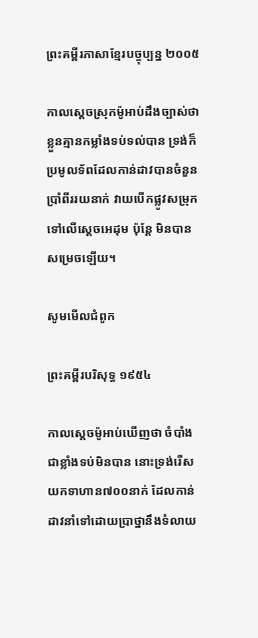ព្រះគម្ពីរភាសាខ្មែរបច្ចុប្បន្ន ២០០៥

កាលស្ដេចស្រុកម៉ូអាប់ដឹងច្បាស់ថា ខ្លួនគ្មានកម្លាំងទប់‌ទល់បាន ទ្រង់ក៏ប្រមូលទ័ពដែលកាន់ដាវបានចំនួនប្រាំ‌ពីររយនាក់ វាយបើកផ្លូវសម្រុកទៅលើស្ដេចអេដុម ប៉ុន្តែ មិនបានសម្រេចឡើយ។

សូមមើលជំពូក

ព្រះគម្ពីរបរិសុទ្ធ ១៩៥៤

កាលស្តេចម៉ូអាប់ឃើញថា ចំបាំងជាខ្លាំងទប់មិនបាន នោះទ្រង់រើសយកទាហាន៧០០នាក់ ដែលកាន់ដាវនាំទៅដោយប្រាថ្នានឹងទំលាយ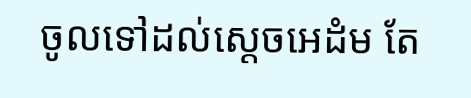ចូលទៅដល់ស្តេចអេដំម តែ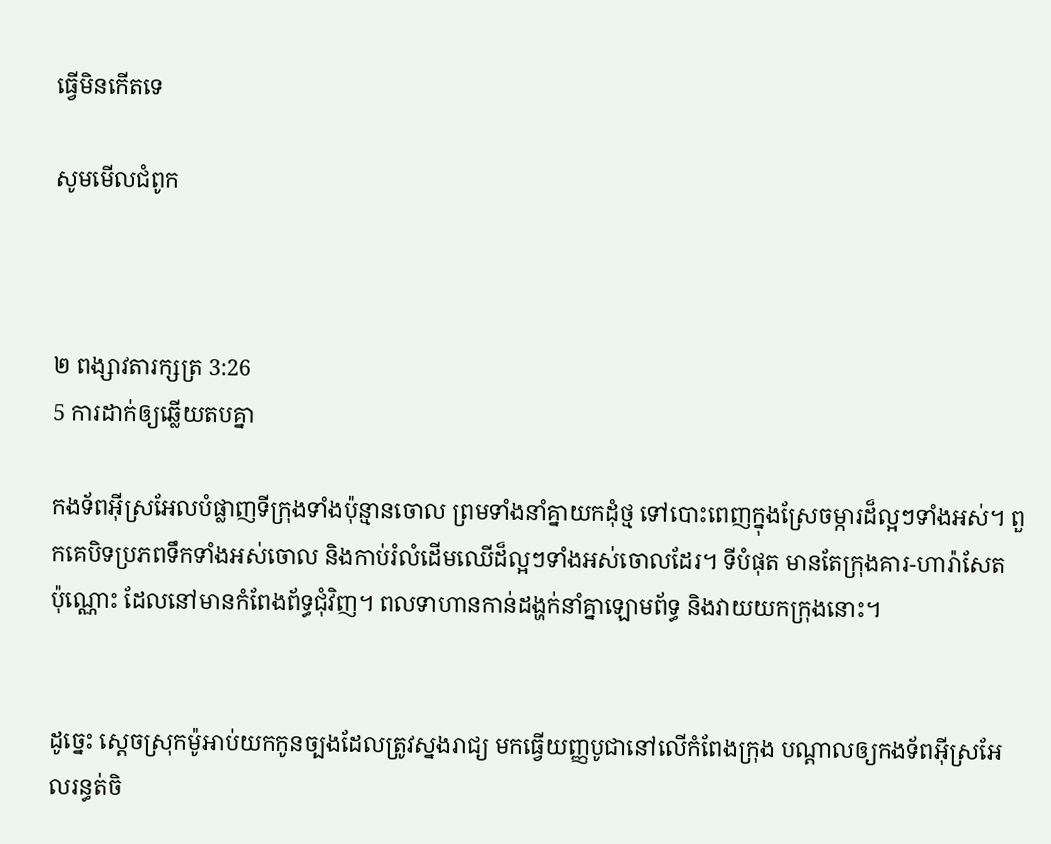ធ្វើមិនកើតទេ

សូមមើលជំពូក



២ ពង្សាវ‌តារ‌ក្សត្រ 3:26
5 ការដាក់ឲ្យឆ្លើយតបគ្នា

កង‌ទ័ពអ៊ីស្រ‌អែលបំផ្លាញទី‌ក្រុងទាំងប៉ុន្មានចោល ព្រមទាំងនាំគ្នាយកដុំថ្ម ទៅបោះពេញក្នុងស្រែចម្ការដ៏ល្អៗទាំងអស់។ ពួកគេបិទប្រភពទឹកទាំងអស់ចោល និងកាប់រំលំដើមឈើដ៏ល្អៗទាំងអស់ចោលដែរ។ ទីបំផុត មានតែក្រុងគារ-ហា‌រ៉ា‌សែត ប៉ុណ្ណោះ ដែលនៅមានកំពែងព័ទ្ធជុំ‌វិញ។ ពលទាហានកាន់ដង្ហក់នាំគ្នាឡោម‌ព័ទ្ធ និងវាយយកក្រុងនោះ។


ដូច្នេះ ស្តេចស្រុកម៉ូអាប់យកកូនច្បងដែលត្រូវស្នងរាជ្យ មកធ្វើយញ្ញ‌បូជានៅលើកំពែងក្រុង បណ្តាលឲ្យកង‌ទ័ពអ៊ីស្រ‌អែលរន្ធត់‌ចិ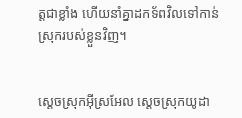ត្តជាខ្លាំង ហើយនាំគ្នាដកទ័ពវិលទៅកាន់ស្រុករបស់ខ្លួនវិញ។


ស្តេចស្រុកអ៊ីស្រ‌អែល ស្តេចស្រុកយូដា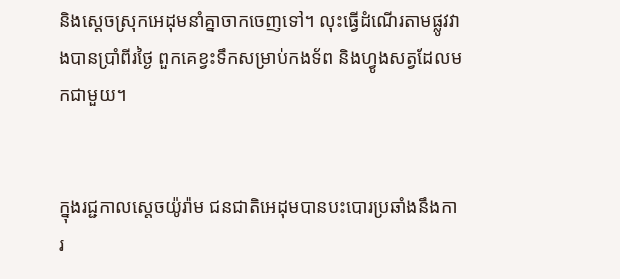និងស្តេចស្រុកអេដុមនាំគ្នាចាកចេញទៅ។ លុះធ្វើដំណើរតាមផ្លូវវាងបានប្រាំពីរថ្ងៃ ពួកគេខ្វះទឹកសម្រាប់កង‌ទ័ព និងហ្វូងសត្វដែលមកជាមួយ។


ក្នុងរជ្ជកាលស្តេចយ៉ូរ៉ាម ជន‌ជាតិអេដុមបានបះ‌បោរប្រឆាំងនឹងការ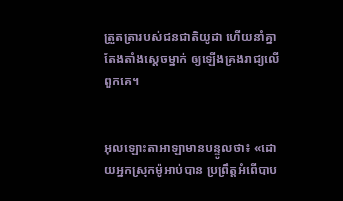ត្រួត‌ត្រារបស់ជន‌ជាតិយូដា ហើយនាំគ្នាតែង‌តាំងស្តេចម្នាក់ ឲ្យឡើងគ្រងរាជ្យលើពួកគេ។


អុលឡោះ‌តាអាឡាមានបន្ទូលថា៖ «ដោយអ្នកស្រុកម៉ូអាប់បាន ប្រព្រឹត្តអំពើបាប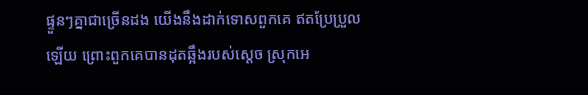ផ្ទួនៗគ្នាជាច្រើនដង យើងនឹងដាក់ទោសពួកគេ ឥតប្រែ‌ប្រួលឡើយ ព្រោះពួកគេបានដុតឆ្អឹងរបស់ស្ដេច ស្រុកអេ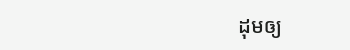ដុមឲ្យ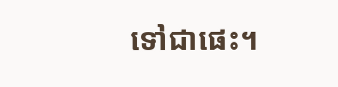ទៅជាផេះ។